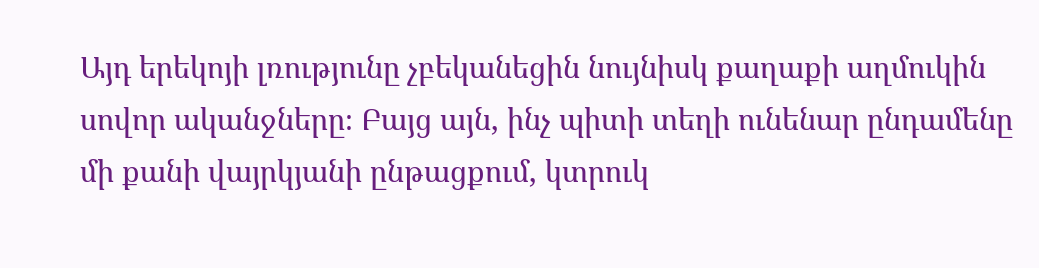Այդ երեկոյի լռությունը չբեկանեցին նույնիսկ քաղաքի աղմուկին սովոր ականջները։ Բայց այն, ինչ պիտի տեղի ունենար ընդամենը մի քանի վայրկյանի ընթացքում, կտրուկ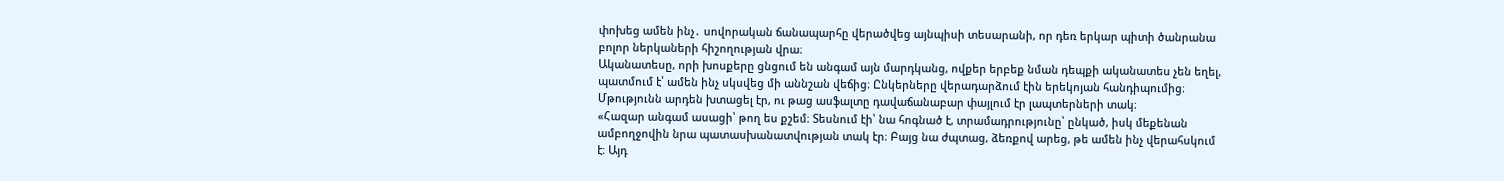փոխեց ամեն ինչ․ սովորական ճանապարհը վերածվեց այնպիսի տեսարանի, որ դեռ երկար պիտի ծանրանա բոլոր ներկաների հիշողության վրա։
Ականատեսը, որի խոսքերը ցնցում են անգամ այն մարդկանց, ովքեր երբեք նման դեպքի ականատես չեն եղել, պատմում է՝ ամեն ինչ սկսվեց մի աննշան վեճից։ Ընկերները վերադարձում էին երեկոյան հանդիպումից։ Մթությունն արդեն խտացել էր, ու թաց ասֆալտը դավաճանաբար փայլում էր լապտերների տակ։
«Հազար անգամ ասացի՝ թող ես քշեմ։ Տեսնում էի՝ նա հոգնած է, տրամադրությունը՝ ընկած, իսկ մեքենան ամբողջովին նրա պատասխանատվության տակ էր։ Բայց նա ժպտաց, ձեռքով արեց, թե ամեն ինչ վերահսկում է։ Այդ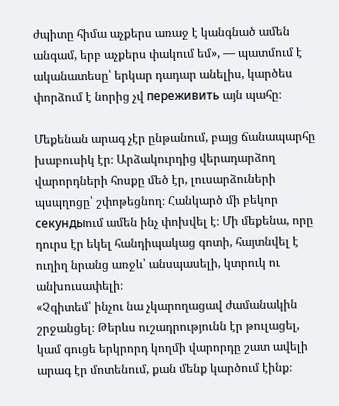ժպիտը հիմա աչքերս առաջ է կանգնած ամեն անգամ, երբ աչքերս փակում եմ», — պատմում է ականատեսը՝ երկար դադար անելիս, կարծես փորձում է նորից չվ переживить այն պահը։

Մեքենան արագ չէր ընթանում, բայց ճանապարհը խաբուսիկ էր։ Արձակուրդից վերադարձող վարորդների հոսքը մեծ էր, լուսարձուների պսպղոցը՝ շփոթեցնող։ Հանկարծ մի բեկոր секундыում ամեն ինչ փոխվել է։ Մի մեքենա, որը դուրս էր եկել հանդիպակաց գոտի, հայտնվել է ուղիղ նրանց առջև՝ անսպասելի, կտրուկ ու անխուսափելի։
«Չգիտեմ՝ ինչու նա չկարողացավ ժամանակին շրջանցել։ Թերևս ուշադրությունն էր թուլացել, կամ գուցե երկրորդ կողմի վարորդը շատ ավելի արագ էր մոտենում, քան մենք կարծում էինք։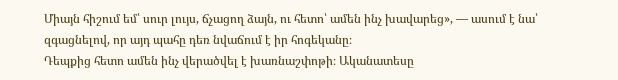Միայն հիշում եմ՝ սուր լույս, ճչացող ձայն, ու հետո՝ ամեն ինչ խավարեց», — ասում է նա՝ զգացնելով, որ այդ պահը դեռ նվաճում է իր հոգեկանը։
Դեպքից հետո ամեն ինչ վերածվել է խառնաշփոթի։ Ականատեսը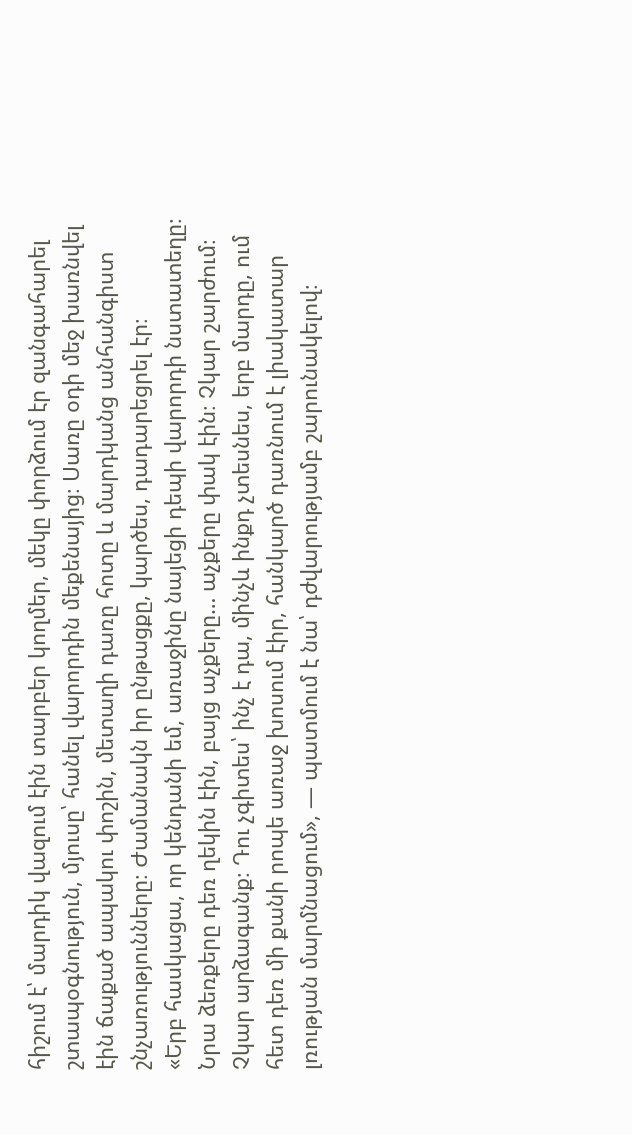հիշում է՝ մարդիկ վազում էին տարբեր կողմեր, մեկը փորձում էր զանգահարել շտապօգնություն, մյուսը՝ հանել վարորդին մեքենայից։ Սառը օդի մեջ խառնվել էին ճաքած ապակու փոշին, մետաղի դառը հոտը և մարդկանց անհանգիստ շնչառությունները։ Ժամանակն իր ընթացքը, կարծես, դադարեցրել էր։
«Երբ հասկացա, որ կենդանի եմ, առաջինը նայեցի դեպի վարորդի նստատեղը։ Նրա ձեռքերը դեռ ղեկին էին, բայց աչքերը… աչքերը փակ էին։ Չկար շարժում։ Չկար արձագանք։ Դու չգիտես՝ ինչ է դա, մինչև ինքդ չտեսնես, երբ մարդը, ում հետ դեռ մի քանի րոպե առաջ խոսում էիր, հանկարծ դառնում է լիակատար լռության մարմնացում», — պատմում է նա՝ դժվարությամբ շարունակելով։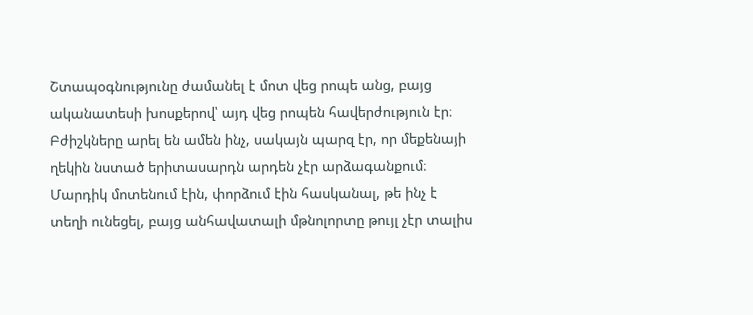Շտապօգնությունը ժամանել է մոտ վեց րոպե անց, բայց ականատեսի խոսքերով՝ այդ վեց րոպեն հավերժություն էր։ Բժիշկները արել են ամեն ինչ, սակայն պարզ էր, որ մեքենայի ղեկին նստած երիտասարդն արդեն չէր արձագանքում։ Մարդիկ մոտենում էին, փորձում էին հասկանալ, թե ինչ է տեղի ունեցել, բայց անհավատալի մթնոլորտը թույլ չէր տալիս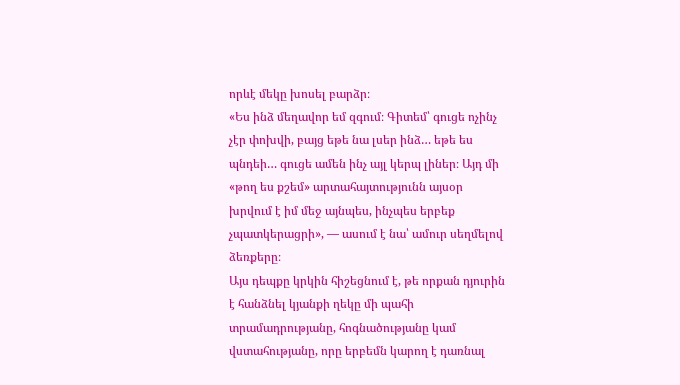որևէ մեկը խոսել բարձր։
«Ես ինձ մեղավոր եմ զգում։ Գիտեմ՝ գուցե ոչինչ չէր փոխվի, բայց եթե նա լսեր ինձ… եթե ես պնդեի… գուցե ամեն ինչ այլ կերպ լիներ։ Այդ մի «թող ես քշեմ» արտահայտությունն այսօր խրվում է իմ մեջ այնպես, ինչպես երբեք չպատկերացրի», — ասում է նա՝ ամուր սեղմելով ձեռքերը։
Այս դեպքը կրկին հիշեցնում է, թե որքան դյուրին է հանձնել կյանքի ղեկը մի պահի տրամադրությանը, հոգնածությանը կամ վստահությանը, որը երբեմն կարող է դառնալ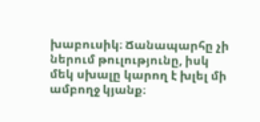խաբուսիկ։ Ճանապարհը չի ներում թուլությունը, իսկ մեկ սխալը կարող է խլել մի ամբողջ կյանք։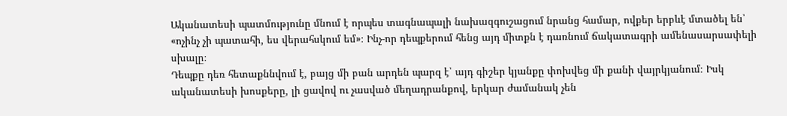Ականատեսի պատմությունը մնում է որպես տագնապալի նախազգուշացում նրանց համար, ովքեր երբևէ մտածել են՝ «ոչինչ չի պատահի, ես վերահսկում եմ»։ Ինչ-որ դեպքերում հենց այդ միտքն է դառնում ճակատագրի ամենասարսափելի սխալը։
Դեպքը դեռ հետաքննվում է, բայց մի բան արդեն պարզ է՝ այդ գիշեր կյանքը փոխվեց մի քանի վայրկյանում։ Իսկ ականատեսի խոսքերը, լի ցավով ու չասված մեղադրանքով, երկար ժամանակ չեն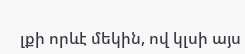լքի որևէ մեկին, ով կլսի այս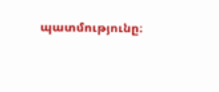պատմությունը։